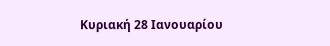Κυριακή 28 Ιανουαρίου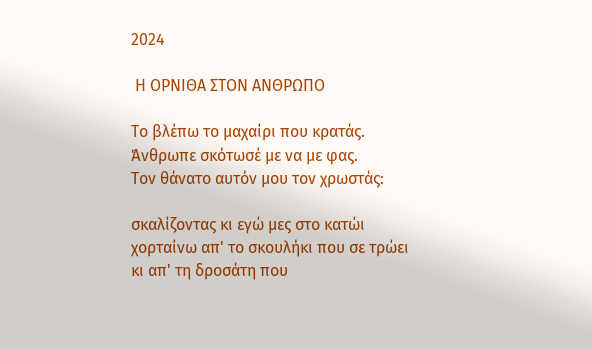2024

 Η ΟΡΝΙΘΑ ΣΤΟΝ ΑΝΘΡΩΠΟ

Το βλέπω το μαχαίρι που κρατάς.
Άνθρωπε σκότωσέ με να με φας.
Τον θάνατο αυτόν μου τον χρωστάς:

σκαλίζοντας κι εγώ μες στο κατώι
χορταίνω απ' το σκουλήκι που σε τρώει
κι απ' τη δροσάτη που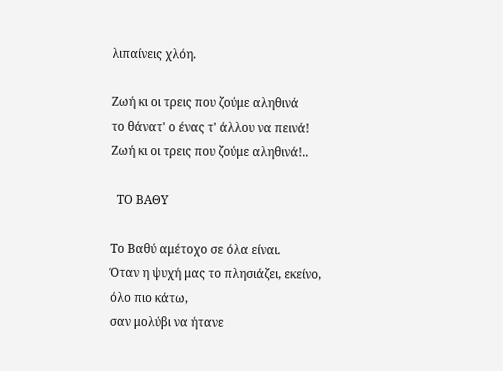λιπαίνεις χλόη.

Ζωή κι οι τρεις που ζούμε αληθινά
το θάνατ' ο ένας τ' άλλου να πεινά!
Ζωή κι οι τρεις που ζούμε αληθινά!..

  ΤΟ ΒΑΘΥ

Το Βαθύ αμέτοχο σε όλα είναι.
Όταν η ψυχή μας το πλησιάζει, εκείνο,
όλο πιο κάτω,
σαν μολύβι να ήτανε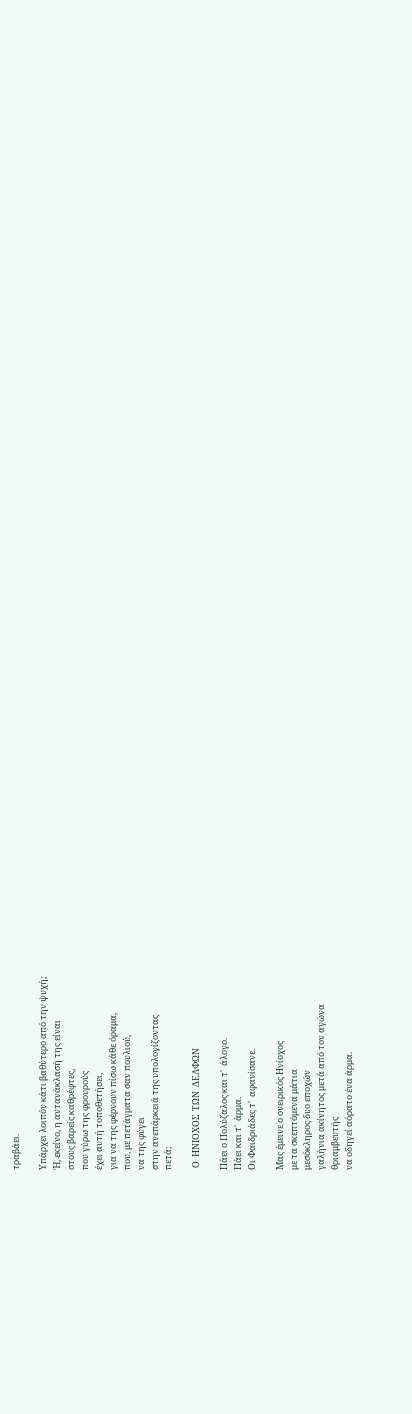τραβάει.

Υπάρχει λοιπόν κάτι βαθύτερο από την ψυχή;
Ή, εκείνο, η αντανάκλασή της είναι
στους βαρείς καθρέφτες,
που γύρω της φρουρούς
έχει αυτή τοποθετήσει,
για να της φέρνουν πίσω κάθε όραμα,
που, με πετάγματα σαν πουλιού,
να της φύγει
στην ανεπάρκειά της υπολογίζοντας
πετά;

 Ο  ΗΝΙΟΧΟΣ  ΤΩΝ  ΔΕΛΦΩΝ

Πάει ο Πολύζαλος και τ'  άλογο.
Πάει και τ'  άρμα.
Οι Φαιδριάδες τ'  αφανίσανε.

Μας έμεινε ο ονειρικός Ηνίοχος
με τα σκεπτόμενα μάτια
μεσόκληρος δυο εποχών
γαλήνια ακίνητος μετά από τον αγώνα
θριαμβευτής
να οδηγεί αόρατο ένα άρμα.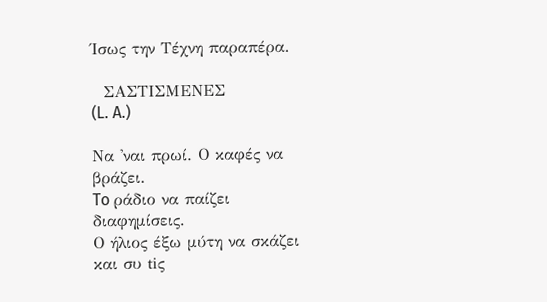Ίσως την Τέχνη παραπέρα.

  ΣΑΣΤΙΣΜΕΝΕΣ
(L. A.)

Να 'ναι πρωί. Ο καφές να βράζει.
To ράδιο να παίζει διαφημίσεις.
Ο ήλιος έξω μύτη να σκάζει
και συ tiς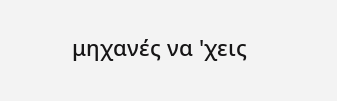μηχανές να 'χεις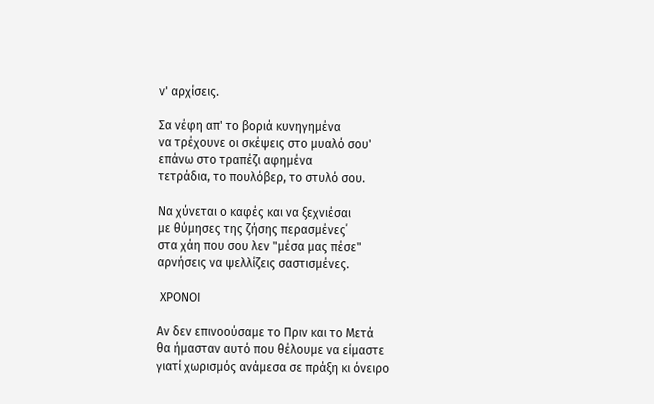ν' αρχίσεις.

Σα νέφη απ' το βοριά κυνηγημένα
να τρέχουνε οι σκέψεις στο μυαλό σου'
επάνω στο τραπέζι αφημένα
τετράδια, το πουλόβερ, το στυλό σου.

Να χύνεται ο καφές και να ξεχνιέσαι
με θύμησες της ζήσης περασμένες΄
στα χάη που σου λεν "μέσα μας πέσε"
αρνήσεις να ψελλίζεις σαστισμένες.

 ΧΡΟΝΟΙ

Αν δεν επινοούσαμε το Πριν και το Μετά
θα ήμασταν αυτό που θέλουμε να είμαστε
γιατί χωρισμός ανάμεσα σε πράξη κι όνειρο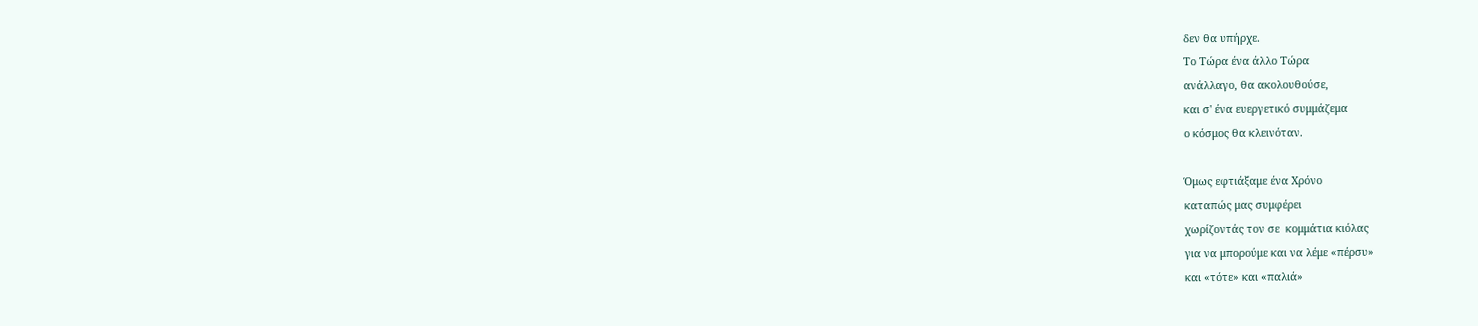δεν θα υπήρχε.
Το Τώρα ένα άλλο Τώρα
ανάλλαγο, θα ακολουθούσε,
και σ' ένα ευεργετικό συμμάζεμα
ο κόσμος θα κλεινόταν.

Όμως εφτιάξαμε ένα Χρόνο
καταπώς μας συμφέρει
χωρίζοντάς τον σε  κομμάτια κιόλας
για να μπορούμε και να λέμε «πέρσυ»
και «τότε» και «παλιά»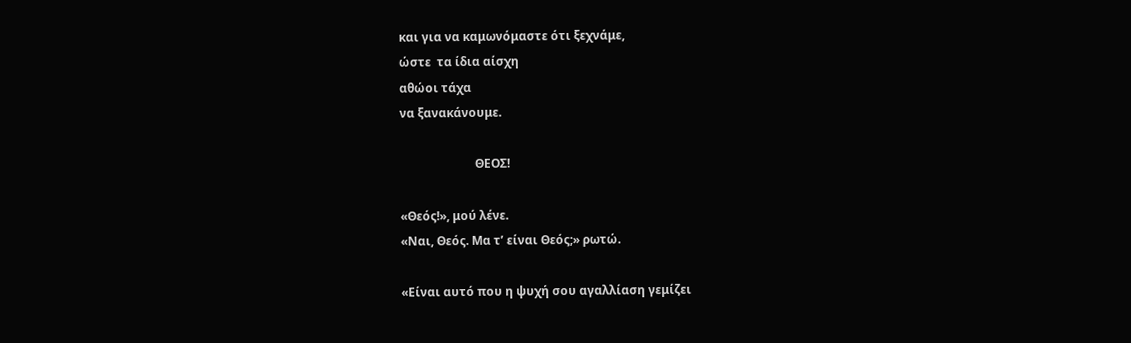και για να καμωνόμαστε ότι ξεχνάμε,
ώστε  τα ίδια αίσχη
αθώοι τάχα
να ξανακάνουμε.

                         ΘΕΟΣ!

«Θεός!», μού λένε.
«Ναι, Θεός. Μα τ’ είναι Θεός;» ρωτώ.

«Είναι αυτό που η ψυχή σου αγαλλίαση γεμίζει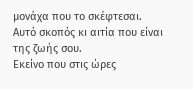μονάχα που το σκέφτεσαι.
Αυτό σκοπός κι αιτία που είναι της ζωής σου.
Εκείνο που στις ώρες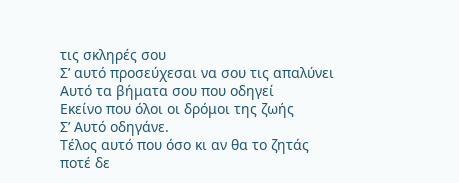τις σκληρές σου
Σ’ αυτό προσεύχεσαι να σου τις απαλύνει
Αυτό τα βήματα σου που οδηγεί
Εκείνο που όλοι οι δρόμοι της ζωής
Σ’ Αυτό οδηγάνε.
Τέλος αυτό που όσο κι αν θα το ζητάς
ποτέ δε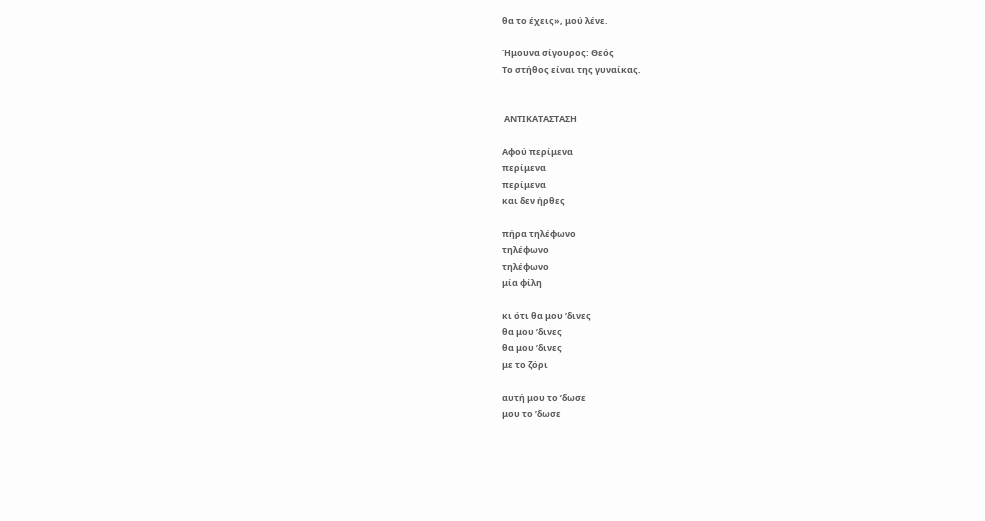θα το έχεις», μού λένε.

Ήμουνα σίγουρος: Θεός
Το στήθος είναι της γυναίκας.


 ΑΝΤΙΚΑΤΑΣΤΑΣΗ

Αφού περίμενα
περίμενα
περίμενα
και δεν ήρθες

πήρα τηλέφωνο
τηλέφωνο
τηλέφωνο
μία φίλη

κι ότι θα μου ’δινες
θα μου ’δινες
θα μου ’δινες
με το ζόρι

αυτή μου το ’δωσε
μου το ’δωσε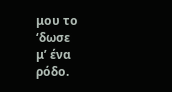μου το ‘δωσε
μ’ ένα ρόδο.